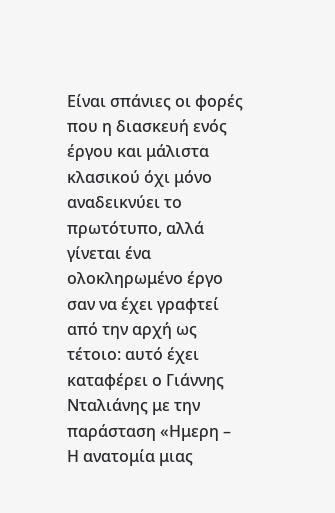Είναι σπάνιες οι φορές που η διασκευή ενός έργου και μάλιστα κλασικού όχι μόνο αναδεικνύει το πρωτότυπο, αλλά γίνεται ένα ολοκληρωμένο έργο σαν να έχει γραφτεί από την αρχή ως τέτοιο: αυτό έχει καταφέρει ο Γιάννης Νταλιάνης με την παράσταση «Ημερη – Η ανατομία μιας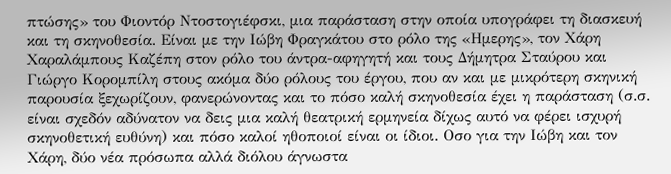πτώσης» του Φιοντόρ Ντοστογιέφσκι, μια παράσταση στην οποία υπογράφει τη διασκευή και τη σκηνοθεσία. Eίναι με την Ιώβη Φραγκάτου στο ρόλο της «Ημερης», τον Χάρη Χαραλάμπους Καζέπη στον ρόλο του άντρα-αφηγητή και τους Δήμητρα Σταύρου και Γιώργο Κορομπίλη στους ακόμα δύο ρόλους του έργου, που αν και με μικρότερη σκηνική παρουσία ξεχωρίζουν, φανερώνοντας και το πόσο καλή σκηνοθεσία έχει η παράσταση (σ.σ. είναι σχεδόν αδύνατον να δεις μια καλή θεατρική ερμηνεία δίχως αυτό να φέρει ισχυρή σκηνοθετική ευθύνη) και πόσο καλοί ηθοποιοί είναι οι ίδιοι. Οσο για την Ιώβη και τον Χάρη, δύο νέα πρόσωπα αλλά διόλου άγνωστα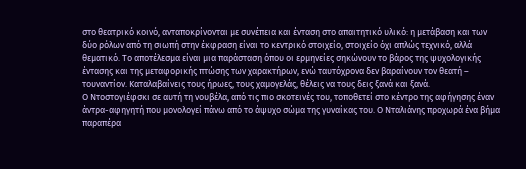στο θεατρικό κοινό, ανταποκρίνονται με συνέπεια και ένταση στο απαιτητικό υλικό: η μετάβαση και των δύο ρόλων από τη σιωπή στην έκφραση είναι το κεντρικό στοιχείο, στοιχείο όχι απλώς τεχνικό, αλλά θεματικό. Το αποτέλεσμα είναι μια παράσταση όπου οι ερμηνείες σηκώνουν το βάρος της ψυχολογικής έντασης και της μεταφορικής πτώσης των χαρακτήρων, ενώ ταυτόχρονα δεν βαραίνουν τον θεατή – τουναντίον. Καταλαβαίνεις τους ήρωες, τους χαμογελάς, θέλεις να τους δεις ξανά και ξανά.
Ο Ντοστογιέφσκι σε αυτή τη νουβέλα, από τις πιο σκοτεινές του, τοποθετεί στο κέντρο της αφήγησης έναν άντρα-αφηγητή που μονολογεί πάνω από το άψυχο σώμα της γυναίκας του. Ο Νταλιάνης προχωρά ένα βήμα παραπέρα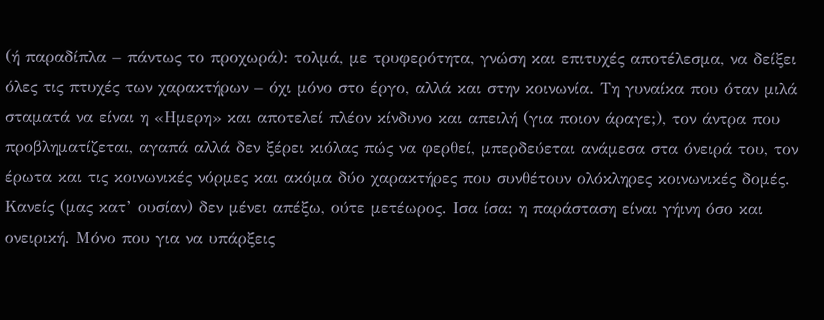(ή παραδίπλα – πάντως το προχωρά): τολμά, με τρυφερότητα, γνώση και επιτυχές αποτέλεσμα, να δείξει όλες τις πτυχές των χαρακτήρων – όχι μόνο στο έργο, αλλά και στην κοινωνία. Τη γυναίκα που όταν μιλά σταματά να είναι η «Ημερη» και αποτελεί πλέον κίνδυνο και απειλή (για ποιον άραγε;), τον άντρα που προβληματίζεται, αγαπά αλλά δεν ξέρει κιόλας πώς να φερθεί, μπερδεύεται ανάμεσα στα όνειρά του, τον έρωτα και τις κοινωνικές νόρμες και ακόμα δύο χαρακτήρες που συνθέτουν ολόκληρες κοινωνικές δομές. Κανείς (μας κατ’ ουσίαν) δεν μένει απέξω, ούτε μετέωρος. Ισα ίσα: η παράσταση είναι γήινη όσο και ονειρική. Μόνο που για να υπάρξεις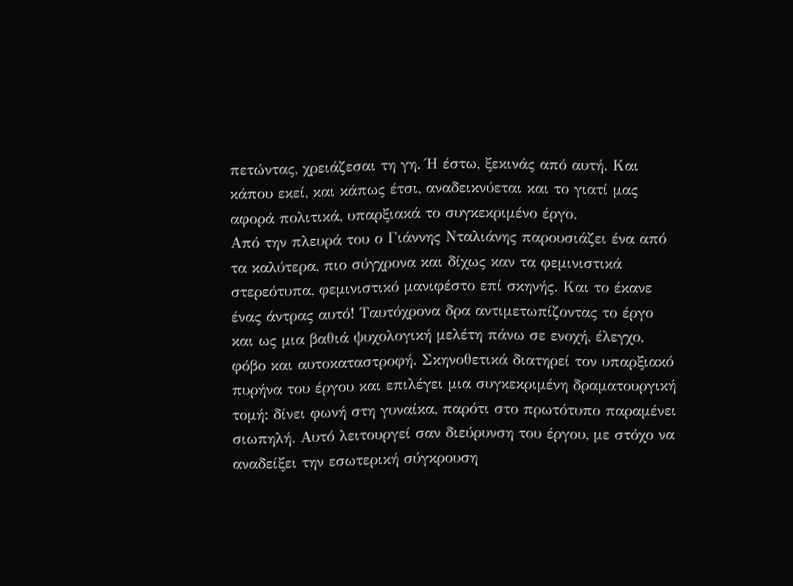πετώντας, χρειάζεσαι τη γη. Ή έστω, ξεκινάς από αυτή. Και κάπου εκεί, και κάπως έτσι, αναδεικνύεται και το γιατί μας αφορά πολιτικά, υπαρξιακά το συγκεκριμένο έργο.
Από την πλευρά του ο Γιάννης Νταλιάνης παρουσιάζει ένα από τα καλύτερα, πιο σύγχρονα και δίχως καν τα φεμινιστικά στερεότυπα, φεμινιστικό μανιφέστο επί σκηνής. Και το έκανε ένας άντρας αυτό! Ταυτόχρονα δρα αντιμετωπίζοντας το έργο και ως μια βαθιά ψυχολογική μελέτη πάνω σε ενοχή, έλεγχο, φόβο και αυτοκαταστροφή. Σκηνοθετικά διατηρεί τον υπαρξιακό πυρήνα του έργου και επιλέγει μια συγκεκριμένη δραματουργική τομή: δίνει φωνή στη γυναίκα, παρότι στο πρωτότυπο παραμένει σιωπηλή. Αυτό λειτουργεί σαν διεύρυνση του έργου, με στόχο να αναδείξει την εσωτερική σύγκρουση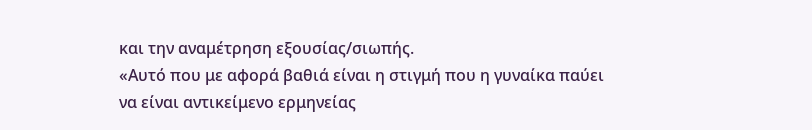και την αναμέτρηση εξουσίας/σιωπής.
«Αυτό που με αφορά βαθιά είναι η στιγμή που η γυναίκα παύει να είναι αντικείμενο ερμηνείας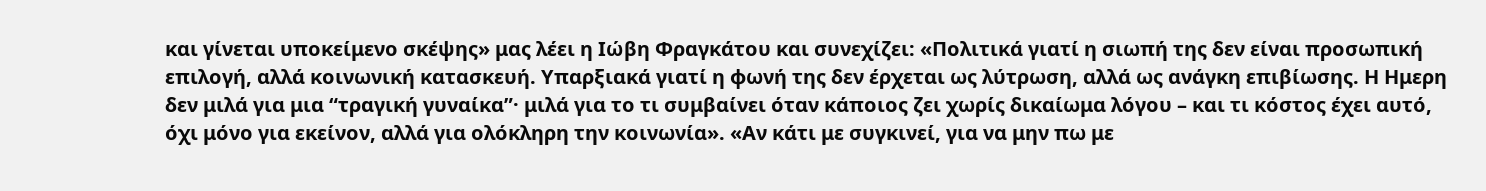και γίνεται υποκείμενο σκέψης» μας λέει η Ιώβη Φραγκάτου και συνεχίζει: «Πολιτικά γιατί η σιωπή της δεν είναι προσωπική επιλογή, αλλά κοινωνική κατασκευή. Υπαρξιακά γιατί η φωνή της δεν έρχεται ως λύτρωση, αλλά ως ανάγκη επιβίωσης. Η Ημερη δεν μιλά για μια “τραγική γυναίκα”· μιλά για το τι συμβαίνει όταν κάποιος ζει χωρίς δικαίωμα λόγου – και τι κόστος έχει αυτό, όχι μόνο για εκείνον, αλλά για ολόκληρη την κοινωνία». «Αν κάτι με συγκινεί, για να μην πω με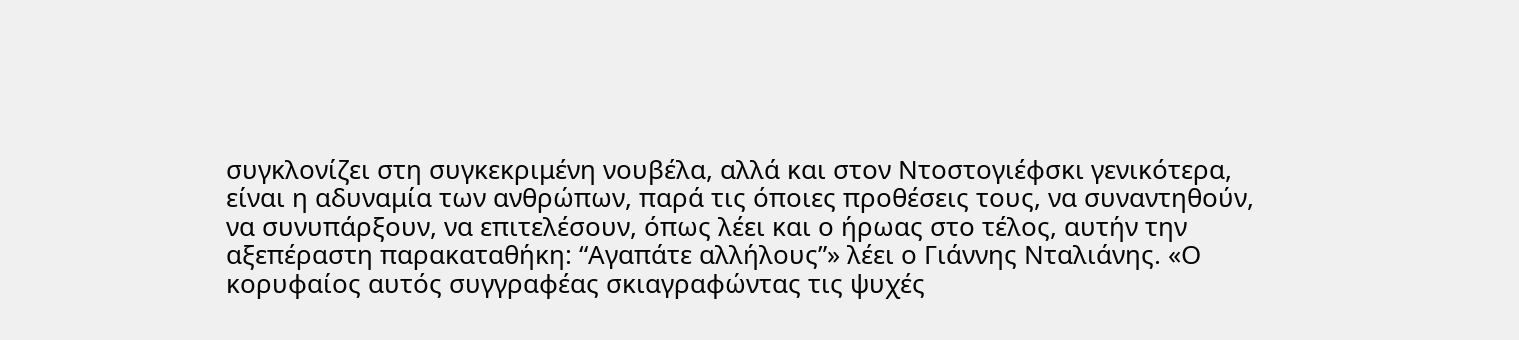συγκλονίζει στη συγκεκριμένη νουβέλα, αλλά και στον Ντοστογιέφσκι γενικότερα, είναι η αδυναμία των ανθρώπων, παρά τις όποιες προθέσεις τους, να συναντηθούν, να συνυπάρξουν, να επιτελέσουν, όπως λέει και ο ήρωας στο τέλος, αυτήν την αξεπέραστη παρακαταθήκη: “Αγαπάτε αλλήλους”» λέει ο Γιάννης Νταλιάνης. «Ο κορυφαίος αυτός συγγραφέας σκιαγραφώντας τις ψυχές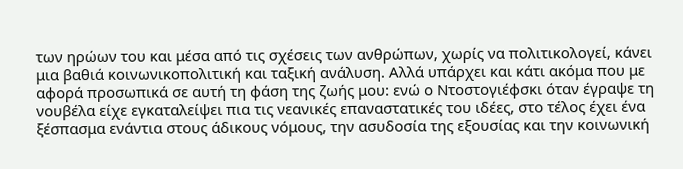των ηρώων του και μέσα από τις σχέσεις των ανθρώπων, χωρίς να πολιτικολογεί, κάνει μια βαθιά κοινωνικοπολιτική και ταξική ανάλυση. Αλλά υπάρχει και κάτι ακόμα που με αφορά προσωπικά σε αυτή τη φάση της ζωής μου: ενώ ο Ντοστογιέφσκι όταν έγραψε τη νουβέλα είχε εγκαταλείψει πια τις νεανικές επαναστατικές του ιδέες, στο τέλος έχει ένα ξέσπασμα ενάντια στους άδικους νόμους, την ασυδοσία της εξουσίας και την κοινωνική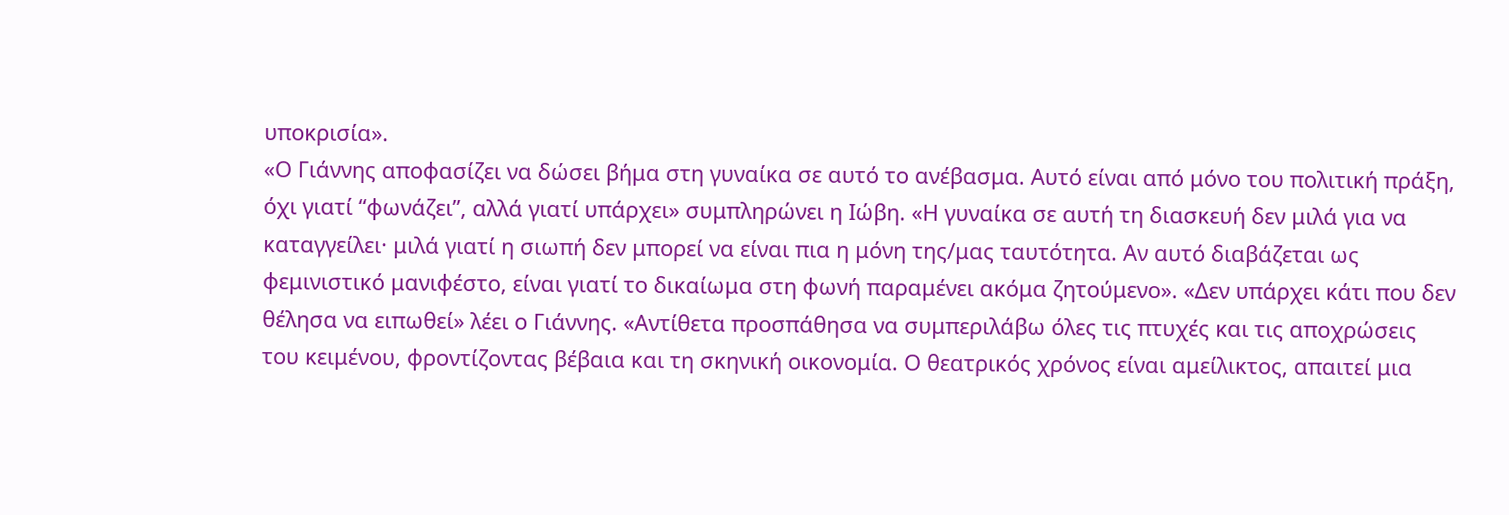υποκρισία».
«Ο Γιάννης αποφασίζει να δώσει βήμα στη γυναίκα σε αυτό το ανέβασμα. Αυτό είναι από μόνο του πολιτική πράξη, όχι γιατί “φωνάζει”, αλλά γιατί υπάρχει» συμπληρώνει η Ιώβη. «Η γυναίκα σε αυτή τη διασκευή δεν μιλά για να καταγγείλει· μιλά γιατί η σιωπή δεν μπορεί να είναι πια η μόνη της/μας ταυτότητα. Αν αυτό διαβάζεται ως φεμινιστικό μανιφέστο, είναι γιατί το δικαίωμα στη φωνή παραμένει ακόμα ζητούμενο». «Δεν υπάρχει κάτι που δεν θέλησα να ειπωθεί» λέει ο Γιάννης. «Αντίθετα προσπάθησα να συμπεριλάβω όλες τις πτυχές και τις αποχρώσεις του κειμένου, φροντίζοντας βέβαια και τη σκηνική οικονομία. Ο θεατρικός χρόνος είναι αμείλικτος, απαιτεί μια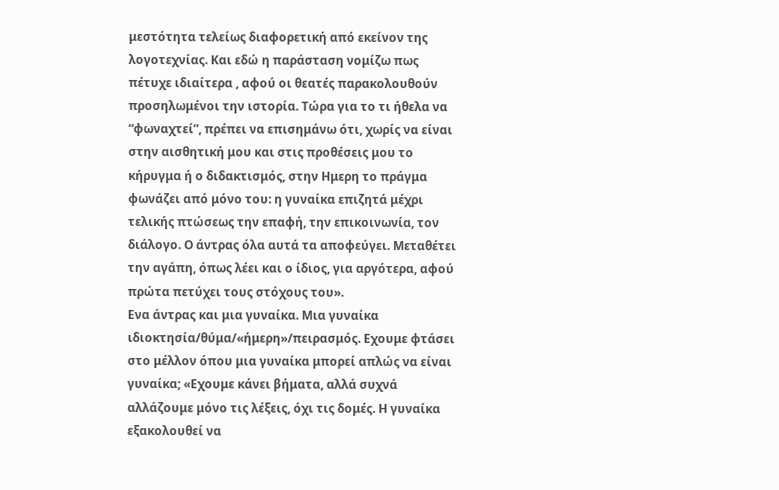μεστότητα τελείως διαφορετική από εκείνον της λογοτεχνίας. Και εδώ η παράσταση νομίζω πως πέτυχε ιδιαίτερα , αφού οι θεατές παρακολουθούν προσηλωμένοι την ιστορία. Τώρα για το τι ήθελα να “φωναχτεί”, πρέπει να επισημάνω ότι, χωρίς να είναι στην αισθητική μου και στις προθέσεις μου το κήρυγμα ή ο διδακτισμός, στην Ημερη το πράγμα φωνάζει από μόνο του: η γυναίκα επιζητά μέχρι τελικής πτώσεως την επαφή, την επικοινωνία, τον διάλογο. Ο άντρας όλα αυτά τα αποφεύγει. Μεταθέτει την αγάπη, όπως λέει και ο ίδιος, για αργότερα, αφού πρώτα πετύχει τους στόχους του».
Ενα άντρας και μια γυναίκα. Μια γυναίκα ιδιοκτησία/θύμα/«ήμερη»/πειρασμός. Εχουμε φτάσει στο μέλλον όπου μια γυναίκα μπορεί απλώς να είναι γυναίκα; «Εχουμε κάνει βήματα, αλλά συχνά αλλάζουμε μόνο τις λέξεις, όχι τις δομές. Η γυναίκα εξακολουθεί να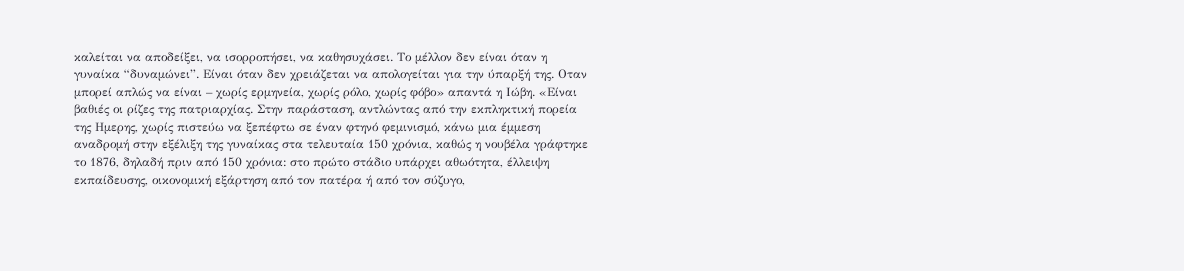καλείται να αποδείξει, να ισορροπήσει, να καθησυχάσει. Το μέλλον δεν είναι όταν η γυναίκα “δυναμώνει”. Είναι όταν δεν χρειάζεται να απολογείται για την ύπαρξή της. Οταν μπορεί απλώς να είναι – χωρίς ερμηνεία, χωρίς ρόλο, χωρίς φόβο» απαντά η Ιώβη. «Είναι βαθιές οι ρίζες της πατριαρχίας. Στην παράσταση, αντλώντας από την εκπληκτική πορεία της Ημερης, χωρίς πιστεύω να ξεπέφτω σε έναν φτηνό φεμινισμό, κάνω μια έμμεση αναδρομή στην εξέλιξη της γυναίκας στα τελευταία 150 χρόνια, καθώς η νουβέλα γράφτηκε το 1876, δηλαδή πριν από 150 χρόνια: στο πρώτο στάδιο υπάρχει αθωότητα, έλλειψη εκπαίδευσης, οικονομική εξάρτηση από τον πατέρα ή από τον σύζυγο,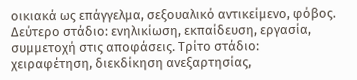οικιακά ως επάγγελμα, σεξουαλικό αντικείμενο, φόβος. Δεύτερο στάδιο: ενηλικίωση, εκπαίδευση, εργασία, συμμετοχή στις αποφάσεις. Τρίτο στάδιο: χειραφέτηση, διεκδίκηση ανεξαρτησίας,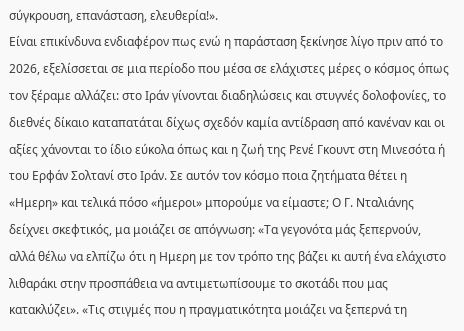σύγκρουση, επανάσταση, ελευθερία!».
Είναι επικίνδυνα ενδιαφέρον πως ενώ η παράσταση ξεκίνησε λίγο πριν από το 2026, εξελίσσεται σε μια περίοδο που μέσα σε ελάχιστες μέρες ο κόσμος όπως τον ξέραμε αλλάζει: στο Ιράν γίνονται διαδηλώσεις και στυγνές δολοφονίες, το διεθνές δίκαιο καταπατάται δίχως σχεδόν καμία αντίδραση από κανέναν και οι αξίες χάνονται το ίδιο εύκολα όπως και η ζωή της Ρενέ Γκουντ στη Μινεσότα ή του Ερφάν Σολτανί στο Ιράν. Σε αυτόν τον κόσμο ποια ζητήματα θέτει η «Ημερη» και τελικά πόσο «ήμεροι» μπορούμε να είμαστε; Ο Γ. Νταλιάνης δείχνει σκεφτικός, μα μοιάζει σε απόγνωση: «Τα γεγονότα μάς ξεπερνούν, αλλά θέλω να ελπίζω ότι η Ημερη με τον τρόπο της βάζει κι αυτή ένα ελάχιστο λιθαράκι στην προσπάθεια να αντιμετωπίσουμε το σκοτάδι που μας κατακλύζει». «Τις στιγμές που η πραγματικότητα μοιάζει να ξεπερνά τη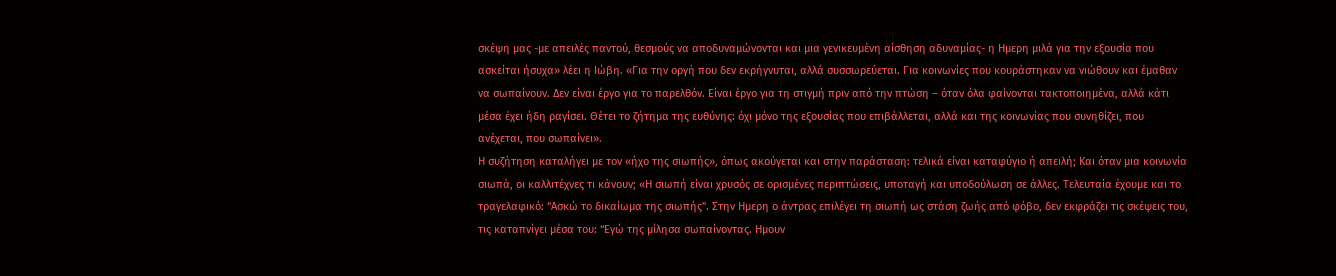σκέψη μας -με απειλές παντού, θεσμούς να αποδυναμώνονται και μια γενικευμένη αίσθηση αδυναμίας- η Ημερη μιλά για την εξουσία που ασκείται ήσυχα» λέει η Ιώβη. «Για την οργή που δεν εκρήγνυται, αλλά συσσωρεύεται. Για κοινωνίες που κουράστηκαν να νιώθουν και έμαθαν να σωπαίνουν. Δεν είναι έργο για το παρελθόν. Είναι έργο για τη στιγμή πριν από την πτώση – όταν όλα φαίνονται τακτοποιημένα, αλλά κάτι μέσα έχει ήδη ραγίσει. Θέτει το ζήτημα της ευθύνης: όχι μόνο της εξουσίας που επιβάλλεται, αλλά και της κοινωνίας που συνηθίζει, που ανέχεται, που σωπαίνει».
Η συζήτηση καταλήγει με τον «ήχο της σιωπής», όπως ακούγεται και στην παράσταση: τελικά είναι καταφύγιο ή απειλή; Και όταν μια κοινωνία σιωπά, οι καλλιτέχνες τι κάνουν; «Η σιωπή είναι χρυσός σε ορισμένες περιπτώσεις, υποταγή και υποδούλωση σε άλλες. Τελευταία έχουμε και το τραγελαφικό: “Ασκώ το δικαίωμα της σιωπής”. Στην Ημερη ο άντρας επιλέγει τη σιωπή ως στάση ζωής από φόβο, δεν εκφράζει τις σκέψεις του, τις καταπνίγει μέσα του: “Εγώ της μίλησα σωπαίνοντας. Ημουν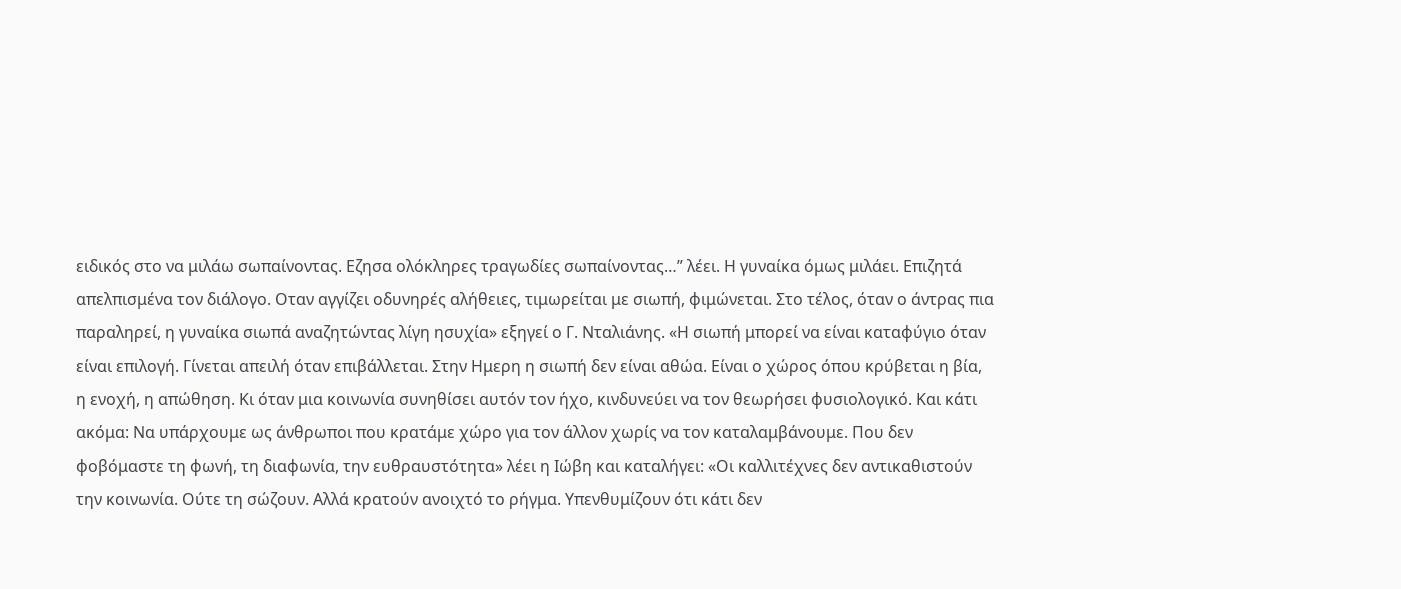ειδικός στο να μιλάω σωπαίνοντας. Εζησα ολόκληρες τραγωδίες σωπαίνοντας…” λέει. Η γυναίκα όμως μιλάει. Επιζητά απελπισμένα τον διάλογο. Οταν αγγίζει οδυνηρές αλήθειες, τιμωρείται με σιωπή, φιμώνεται. Στο τέλος, όταν ο άντρας πια παραληρεί, η γυναίκα σιωπά αναζητώντας λίγη ησυχία» εξηγεί ο Γ. Νταλιάνης. «Η σιωπή μπορεί να είναι καταφύγιο όταν είναι επιλογή. Γίνεται απειλή όταν επιβάλλεται. Στην Ημερη η σιωπή δεν είναι αθώα. Είναι ο χώρος όπου κρύβεται η βία, η ενοχή, η απώθηση. Κι όταν μια κοινωνία συνηθίσει αυτόν τον ήχο, κινδυνεύει να τον θεωρήσει φυσιολογικό. Και κάτι ακόμα: Να υπάρχουμε ως άνθρωποι που κρατάμε χώρο για τον άλλον χωρίς να τον καταλαμβάνουμε. Που δεν φοβόμαστε τη φωνή, τη διαφωνία, την ευθραυστότητα» λέει η Ιώβη και καταλήγει: «Οι καλλιτέχνες δεν αντικαθιστούν την κοινωνία. Ούτε τη σώζουν. Αλλά κρατούν ανοιχτό το ρήγμα. Υπενθυμίζουν ότι κάτι δεν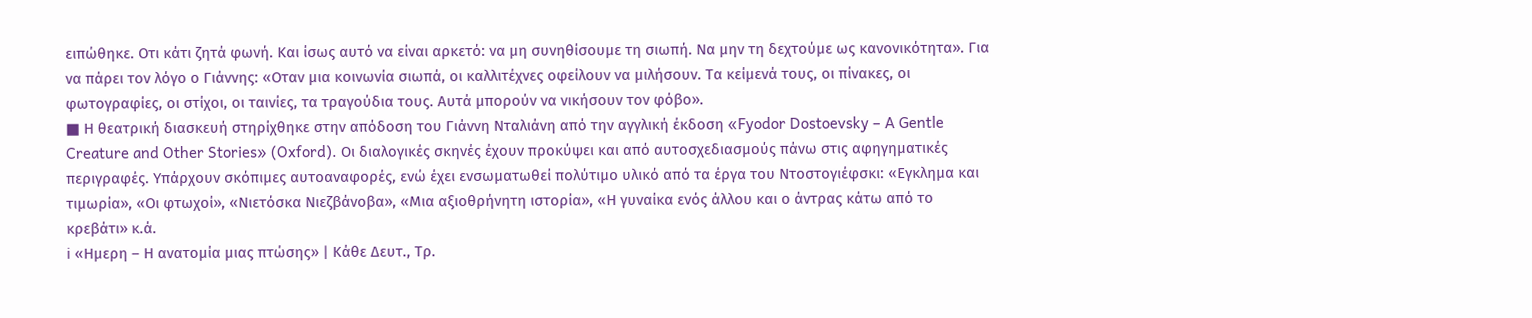ειπώθηκε. Οτι κάτι ζητά φωνή. Και ίσως αυτό να είναι αρκετό: να μη συνηθίσουμε τη σιωπή. Να μην τη δεχτούμε ως κανονικότητα». Για να πάρει τον λόγο ο Γιάννης: «Οταν μια κοινωνία σιωπά, οι καλλιτέχνες οφείλουν να μιλήσουν. Τα κείμενά τους, οι πίνακες, οι φωτογραφίες, οι στίχοι, οι ταινίες, τα τραγούδια τους. Αυτά μπορούν να νικήσουν τον φόβο».
■ Η θεατρική διασκευή στηρίχθηκε στην απόδοση του Γιάννη Νταλιάνη από την αγγλική έκδοση «Fyodor Dostoevsky – A Gentle Creature and Other Stories» (Oxford). Οι διαλογικές σκηνές έχουν προκύψει και από αυτοσχεδιασμούς πάνω στις αφηγηματικές περιγραφές. Υπάρχουν σκόπιμες αυτοαναφορές, ενώ έχει ενσωματωθεί πολύτιμο υλικό από τα έργα του Ντοστογιέφσκι: «Εγκλημα και τιμωρία», «Οι φτωχοί», «Νιετόσκα Νιεζβάνοβα», «Μια αξιοθρήνητη ιστορία», «Η γυναίκα ενός άλλου και ο άντρας κάτω από το κρεβάτι» κ.ά.
ℹ «Ημερη – Η ανατομία μιας πτώσης» | Κάθε Δευτ., Τρ.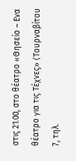στις 21.00, στο θέατρο «Θησείο – Ενα θέατρο για τις Τέχνες» (Τουρναβίτου 7, τηλ.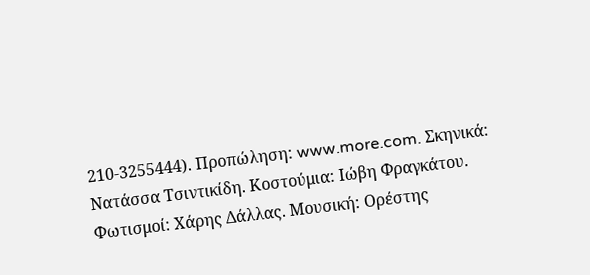210-3255444). Προπώληση: www.more.com. Σκηνικά: Νατάσσα Τσιντικίδη. Κοστούμια: Ιώβη Φραγκάτου. Φωτισμοί: Χάρης Δάλλας. Μουσική: Ορέστης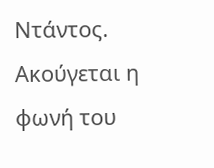Ντάντος. Ακούγεται η φωνή του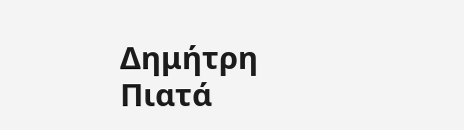Δημήτρη Πιατά